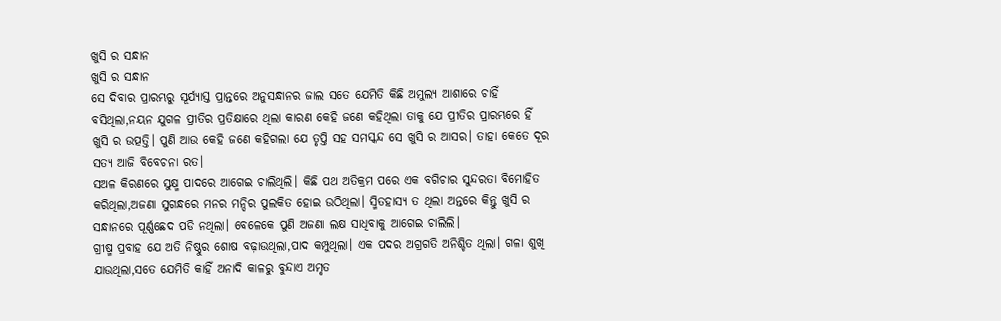ଖୁସି ର ସନ୍ଧାନ
ଖୁସି ର ସନ୍ଧାନ
ସେ ଦିବାର ପ୍ରାରମ୍ଭରୁ ସୂର୍ଯ୍ୟାସ୍ତ ପ୍ରାନ୍ତରେ ଅନୁସନ୍ଧାନର ଜାଲ ସତେ ଯେମିତି କିଛି ଅମୁଲ୍ୟ ଆଶାରେ ଚାହିଁ ବସିଥିଲା,ନୟନ ଯୁଗଳ ପ୍ରୀତିର ପ୍ରତିକ୍ଷାରେ ଥିଲା କାରଣ କେହି ଜଣେ କହିଥିଲା ତାକୁ ଯେ ପ୍ରୀତିର ପ୍ରାରମ୍ଭରେ ହିଁ ଖୁସି ର ଉତ୍ପତ୍ତି। ପୁଣି ଆଉ କେହି ଜଣେ କହିଗଲା ଯେ ତୃପ୍ତି ସହ ସମସ୍କନ୍ଦ ସେ ଖୁସି ର ଆସର। ତାହା କେତେ ଦୂର ସତ୍ୟ ଆଜି ବିବେଚନା ରତ।
ସଅଳ କିରଣରେ ସୁକ୍ଷ୍ମ ପାଦରେ ଆଗେଇ ଚାଲିଥିଲି। କିଛି ପଥ ଅତିକ୍ରମ ପରେ ଏକ ବଗିଚାର ସୁନ୍ଦରତା ବିମୋହିତ କରିଥିଲା,ଅଜଣା ସୁଗନ୍ଧରେ ମନର ମନ୍ଦିର ପୁଲକିତ ହୋଇ ଉଠିଥିଲା। ସ୍ମିତହାସ୍ୟ ତ ଥିଲା ଅନ୍ତରେ କିନ୍ତୁ ଖୁସି ର ସନ୍ଧାନରେ ପୂର୍ଣ୍ଣଛେଦ ପଡି ନଥିଲା। ବେଳେକେ ପୁଣି ଅଜଣା ଲକ୍ଷ ସାଧିବାକୁ ଆଗେଇ ଚାଲିଲି।
ଗ୍ରୀଷ୍ମ ପ୍ରବାହ ଯେ ଅତି ନିଷ୍ଠୁର ଶୋଷ ବଢ଼ାଉଥିଲା,ପାଦ କମ୍ପୁଥିଲା। ଏକ ପଦର ଅଗ୍ରଗତି ଅନିଶ୍ଚିତ ଥିଲା। ଗଳା ଶୁଖି ଯାଉଥିଲା,ସତେ ଯେମିତି କାହିଁ ଅନାଦି କାଳରୁ ବୁନ୍ଦାଏ ଅମୃତ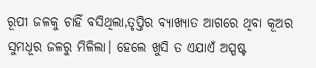ରୂପୀ ଜଳକୁ ଚାହିଁ ବସିଥିଲା,ତୃପ୍ତିର ବ୍ୟାଖ୍ୟାତ ଆଗରେ ଥିବା କୂଅର ସୁମଧୂର ଜଳରୁ ମିଳିଲା। ହେଲେ ଖୁସି ତ ଏଯାଏଁ ଅସ୍ପଷ୍ଟ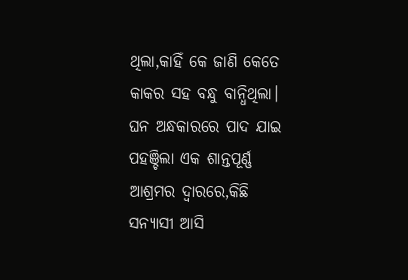ଥିଲା,କାହିଁ କେ ଜାଣି କେତେ କାକର ସହ ବନ୍ଧୁ ବାନ୍ଧିଥିଲା।
ଘନ ଅନ୍ଧକାରରେ ପାଦ ଯାଇ ପହଞ୍ଚିଲା ଏକ ଶାନ୍ତପୂର୍ଣ୍ଣ ଆଶ୍ରମର ଦ୍ୱାରରେ,କିଛି ସନ୍ୟାସୀ ଆସି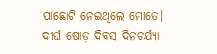ପାଛୋଟି ନେଇଥିଲେ ମୋତେ। ଦୀର୍ଘ ଷୋଡ଼ ଦିବସ ଦିନଚର୍ଯ୍ୟା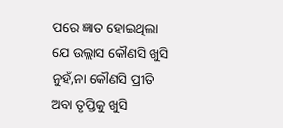ପରେ ଜ୍ଞାତ ହୋଇଥିଲା ଯେ ଉଲ୍ଲାସ କୌଣସି ଖୁସି ନୁହଁ,ନା କୌଣସି ପ୍ରୀତି ଅବା ତୃପ୍ତିକୁ ଖୁସି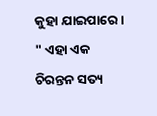କୁହା ଯାଇପାରେ। " ଏହା ଏକ ଚିରନ୍ତନ ସତ୍ୟ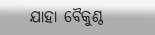ଯାହା ବୈକୁଣ୍ଠ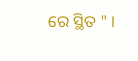ରେ ସ୍ଥିତ " ।